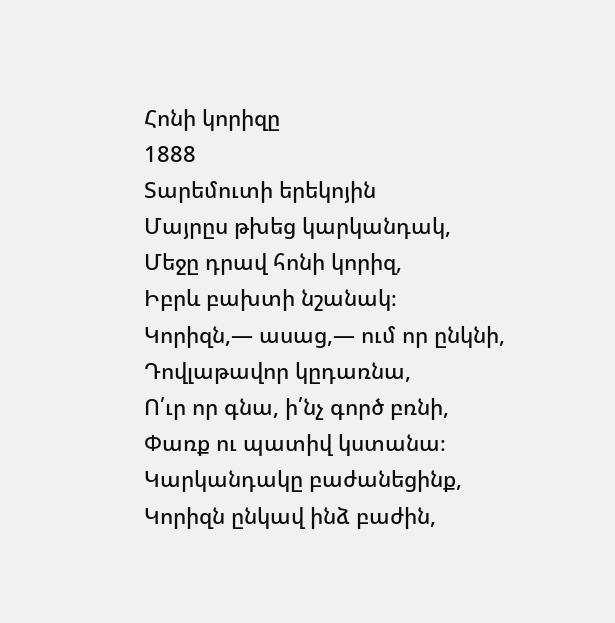Հոնի կորիզը
1888
Տարեմուտի երեկոյին
Մայրըս թխեց կարկանդակ,
Մեջը դրավ հոնի կորիզ,
Իբրև բախտի նշանակ։
Կորիզն,— ասաց,— ում որ ընկնի,
Դովլաթավոր կըդառնա,
Ո՛ւր որ գնա, ի՛նչ գործ բռնի,
Փառք ու պատիվ կստանա։
Կարկանդակը բաժանեցինք,
Կորիզն ընկավ ինձ բաժին,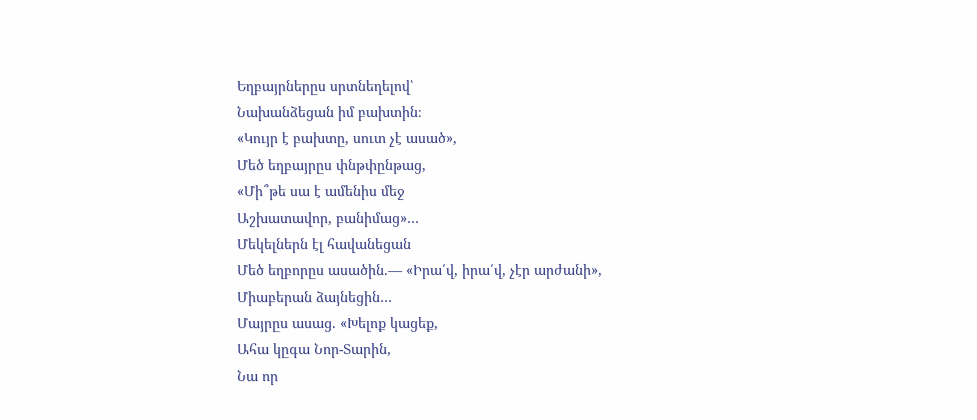Եղբայրներըս սրտնեղելով՝
Նախանձեցան իմ բախտին։
«Կույր է բախտը, սուտ չէ ասած»,
Մեծ եղբայրըս փնթփընթաց,
«Մի՞թե սա է ամենիս մեջ
Աշխատավոր, բանիմաց»…
Մեկելներն էլ հավանեցան
Մեծ եղբորըս ասածին.— «Իրա՛վ, իրա՛վ, չէր արժանի»,
Միաբերան ձայնեցին…
Մայրըս ասաց. «Խելոք կացեք,
Ահա կըգա Նոր-Տարին,
Նա որ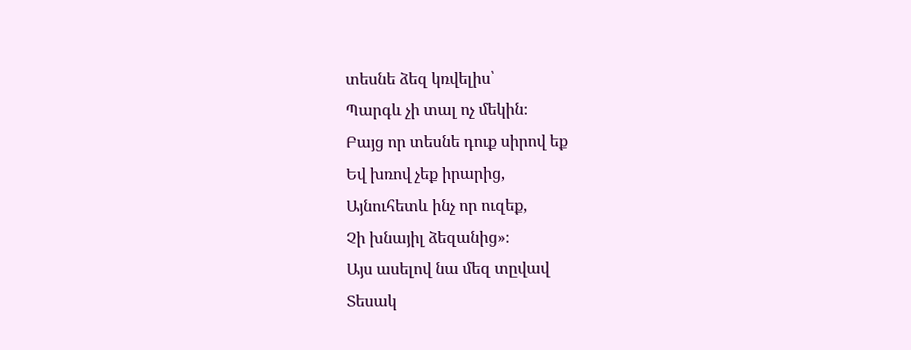տեսնե ձեզ կռվելիս՝
Պարգև չի տալ ոչ մեկին։
Բայց որ տեսնե դուք սիրով եք
Եվ խռով չեք իրարից,
Այնուհետև ինչ որ ուզեք,
Չի խնայիլ ձեզանից»։
Այս ասելով նա մեզ տըվավ
Տեսակ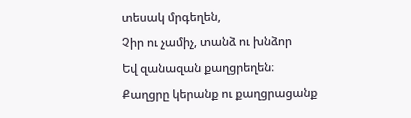տեսակ մրգեղեն,
Չիր ու չամիչ, տանձ ու խնձոր
Եվ զանազան քաղցրեղեն։
Քաղցրը կերանք ու քաղցրացանք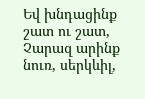Եվ խնդացինք շատ ու շատ,
Չարազ արինք նուռ, սերկևիլ,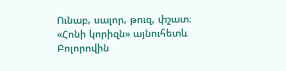Ունաբ, սալոր, թուզ, փշատ։
«Հոնի կորիզն» այնուհետև
Բոլորովին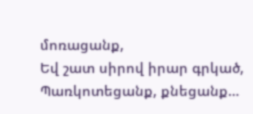մոռացանք,
Եվ շատ սիրով իրար գրկած,
Պառկոտեցանք, քնեցանք…